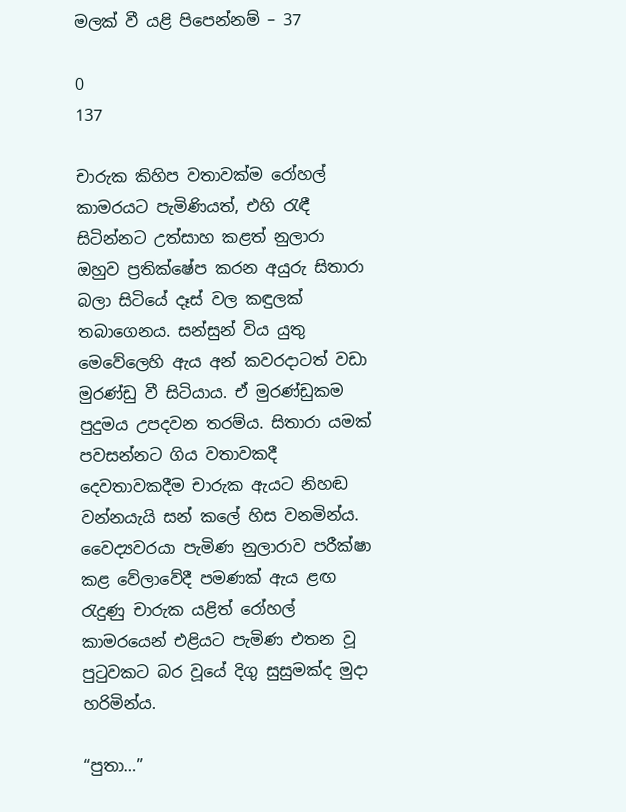මලක් වී යළි පිපෙන්නම් – 37

0
137

චාරුක කිහිප වතාවක්ම රෝහල් කාමරයට පැමිණියත්, එහි රැඳී සිටින්නට උත්සාහ කළත් නුලාරා ඔහුව ප්‍රතික්ෂේප කරන අයුරු සිතාරා බලා සිටියේ දෑස් වල කඳුලක් තබාගෙනය. සන්සුන් විය යුතු මෙවේලෙහි ඇය අන් කවරදාටත් වඩා මුරණ්ඩු වී සිටියාය. ඒ මුරණ්ඩුකම  පුදුමය උපදවන තරම්ය. සිතාරා යමක් පවසන්නට ගිය වතාවකදී දෙවතාවකදීම චාරුක ඇයට නිහඬ වන්නයැයි සන් කලේ හිස වනමින්ය. වෛද්‍යවරයා පැමිණ නුලාරාව පරීක්ෂා කළ වේලාවේදී පමණක් ඇය ළඟ රැදුණු චාරුක යළිත් රෝහල් කාමරයෙන් එළියට පැමිණ එතන වූ  පුටුවකට බර වූයේ දිගු සුසුමක්ද මුදා හරිමින්ය.

“පුතා…”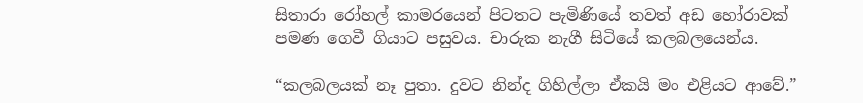සිතාරා රෝහල් කාමරයෙන් පිටතට පැමිණියේ තවත් අඩ හෝරාවක් පමණ ගෙවී ගියාට පසුවය. චාරුක නැගී සිටියේ කලබලයෙන්ය.

“කලබලයක් නෑ පුතා. දුවට නින්ද ගිහිල්ලා ඒකයි මං එළියට ආවේ.”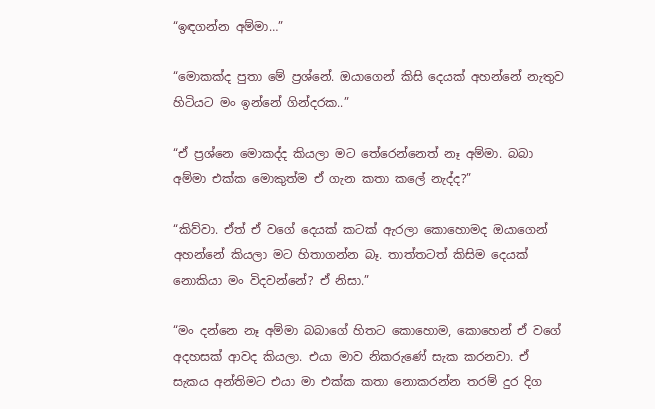“ඉඳගන්න අම්මා…”

“මොකක්ද පුතා මේ ප්‍රශ්නේ. ඔයාගෙන් කිසි දෙයක් අහන්නේ නැතුව හිටියට මං ඉන්නේ ගින්දරක..”

“ඒ ප්‍රශ්නෙ මොකද්ද කියලා මට තේරෙන්නෙත් නෑ අම්මා. බබා අම්මා එක්ක මොකුත්ම ඒ ගැන කතා කලේ නැද්ද?”

“කිව්වා. ඒත් ඒ වගේ දෙයක් කටක් ඇරලා කොහොමද ඔයාගෙන් අහන්නේ කියලා මට හිතාගන්න බෑ. තාත්තටත් කිසිම දෙයක් නොකියා මං විදවන්නේ? ඒ නිසා.”

“මං දන්නෙ නෑ අම්මා බබාගේ හිතට කොහොම, කොහෙන් ඒ වගේ අදහසක් ආවද කියලා. එයා මාව නිකරුණේ සැක කරනවා. ඒ සැකය අන්තිමට එයා මා එක්ක කතා නොකරන්න තරම් දුර දිග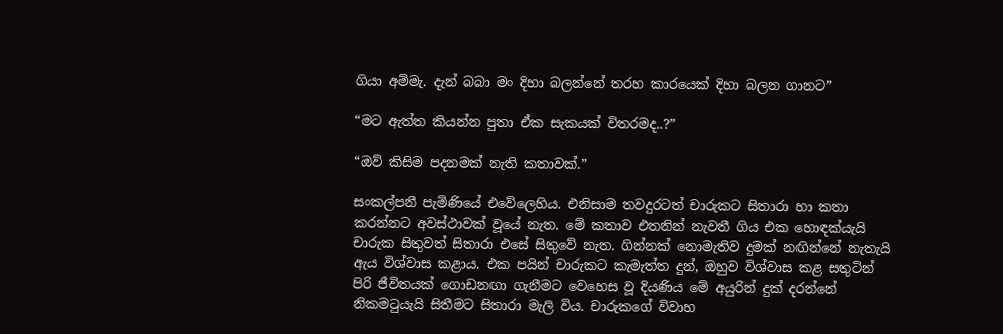ගියා අම්මැ. දැන් බබා මං දිහා බලන්නේ තරහ කාරයෙක් දිහා බලන ගානට”

“මට ඇත්ත කියන්න පුතා ඒක සැකයක් විතරමද..?”

“ඔව් කිසිම පදනමක් නැති කතාවක්.”

සංකල්පනී පැමිණියේ එවේලෙහිය. එනිසාම තවදුරටත් චාරුකට සිතාරා හා කතා කරන්නට අවස්ථාවක් වූයේ නැත. මේ කතාව එතනින් නැවතී ගිය එක හොඳක්යැයි චාරුක සිතුවත් සිතාරා එසේ සිතුවේ නැත. ගින්නක් නොමැතිව දුමක් නඟින්නේ නැතැයි ඇය විශ්වාස කළාය. එක පයින් චාරුකට කැමැත්ත දුන්, ඔහුව විශ්වාස කළ සතුටින් පිරි ජීවිතයක් ගොඩනඟා ගැනීමට වෙහෙස වූ දියණිය මේ අයුරින් දුක් දරන්නේ නිකමටුයැයි සිතීමට සිතාරා මැලි විය. චාරුකගේ විවාහ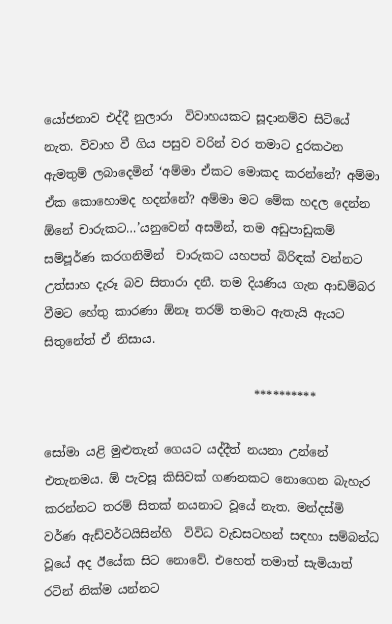යෝජනාව එද්දී නුලාරා  විවාහයකට සූදානම්ව සිටියේ නැත. විවාහ වී ගිය පසුව වරින් වර තමාට දුරකථන ඇමතුම් ලබාදෙමින් ‘අම්මා ඒකට මොකද කරන්නේ? අම්මා ඒක කොහොමද හදන්නේ? අම්මා මට මේක හදල දෙන්න ඕනේ චාරුකට…’යනුවෙන් අසමින්, තම අඩුපාඩුකම් සම්පූර්ණ කරගනිමින්  චාරුකට යහපත් බිරිඳක් වන්නට උත්සාහ දැරූ බව සිතාරා දනී. තම දියණිය ගැන ආඩම්බර වීමට හේතු කාරණා ඕනෑ තරම් තමාට ඇතැයි ඇයට සිතුනේත් ඒ නිසාය.

                                   **********

සෝමා යළි මුළුතැන් ගෙයට යද්දීත් නයනා උන්නේ එතැනමය. ඕ පැවසූ කිසිවක් ගණනකට නොගෙන බැහැර කරන්නට තරම් සිතක් නයනාට වූයේ නැත. මන්දස්මි වර්ණ ඇඩ්වර්ටයිසින්හි  විවිධ වැඩසටහන් සඳහා සම්බන්ධ වූයේ අද ඊයේක සිට නොවේ. එහෙත් තමාත් සැමියාත් රටින් නික්ම යන්නට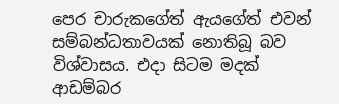පෙර චාරුකගේත් ඇයගේත් එවන් සම්බන්ධතාවයක් නොතිබූ බව විශ්වාසය. එදා සිටම මදක් ආඩම්බර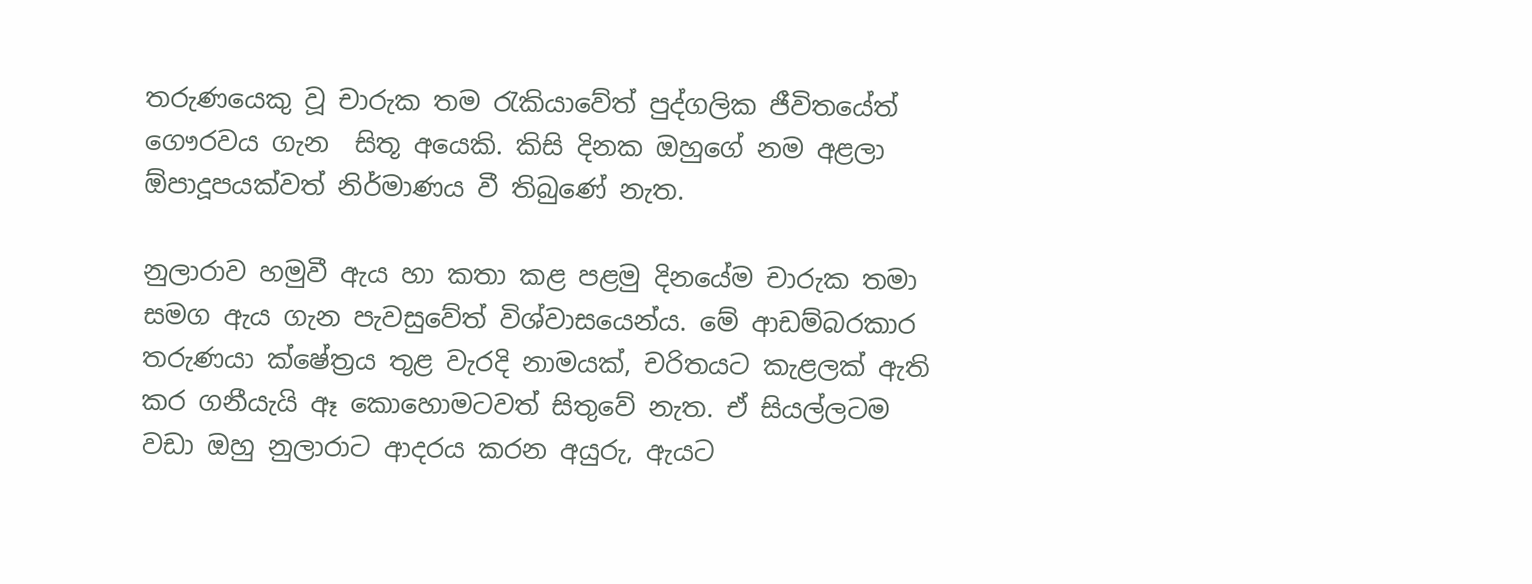තරුණයෙකු වූ චාරුක තම රැකියාවේත් පුද්ගලික ජීවිතයේත් ගෞරවය ගැන  සිතූ අයෙකි. කිසි දිනක ඔහුගේ නම අළලා ඕපාදූපයක්වත් නිර්මාණය වී තිබුණේ නැත.

නුලාරාව හමුවී ඇය හා කතා කළ පළමු දිනයේම චාරුක තමා සමග ඇය ගැන පැවසුවේත් විශ්වාසයෙන්ය. මේ ආඩම්බරකාර තරුණයා ක්ෂේත්‍රය තුළ වැරදි නාමයක්, චරිතයට කැළලක් ඇති කර ගනීයැයි ඈ කොහොමටවත් සිතුවේ නැත. ඒ සියල්ලටම වඩා ඔහු නුලාරාට ආදරය කරන අයුරු, ඇයට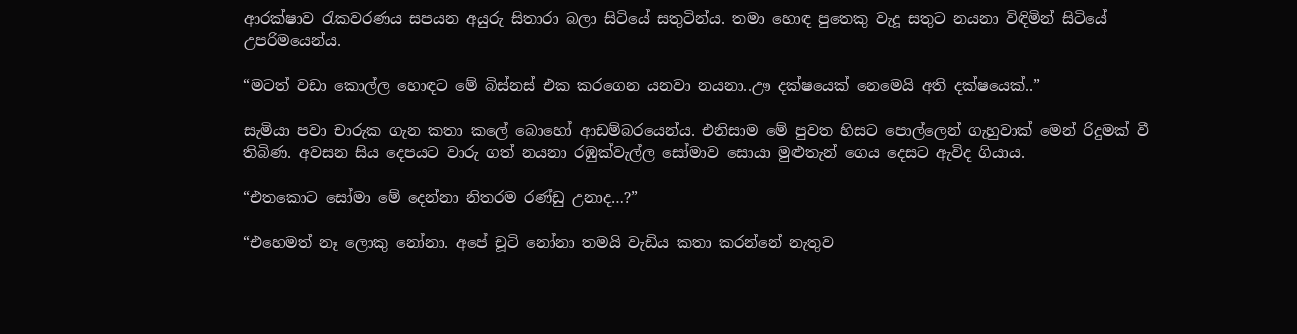ආරක්ෂාව රැකවරණය සපයන අයුරු සිතාරා බලා සිටියේ සතුටින්ය. තමා හොඳ පුතෙකු වැදූ සතුට නයනා විඳිමින් සිටියේ උපරිමයෙන්ය.

“මටත් වඩා කොල්ල හොඳට මේ බිස්නස් එක කරගෙන යනවා නයනා..ඌ දක්ෂයෙක් නෙමෙයි අති දක්ෂයෙක්..”

සැමියා පවා චාරුක ගැන කතා කලේ බොහෝ ආඩම්බරයෙන්ය. එනිසාම මේ පුවත හිසට පොල්ලෙන් ගැහුවාක් මෙන් රිදුමක් වී තිබිණ. අවසන සිය දෙපයට වාරු ගත් නයනා රඹුක්වැල්ල සෝමාව සොයා මුළුතැන් ගෙය දෙසට ඇවිද ගියාය.

“එතකොට සෝමා මේ දෙන්නා නිතරම රණ්ඩු උනාද…?”

“එහෙමත් නෑ ලොකු නෝනා. අපේ චූටි නෝනා තමයි වැඩිය කතා කරන්නේ නැතුව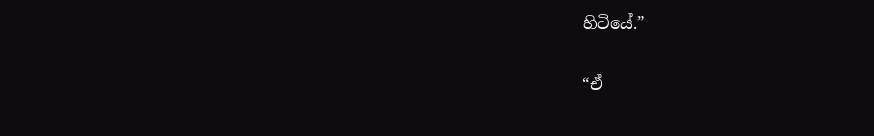හිටියේ.”

“ඒ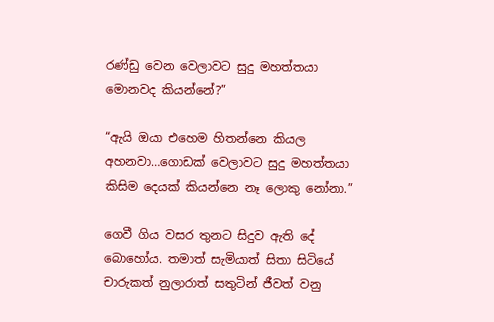රණ්ඩු වෙන වෙලාවට සුදු මහත්තයා මොනවද කියන්නේ?”

“ඇයි ඔයා එහෙම හිතන්නෙ කියල අහනවා…ගොඩක් වෙලාවට සුදු මහත්තයා කිසිම දෙයක් කියන්නෙ නෑ ලොකු නෝනා.”

ගෙවී ගිය වසර තුනට සිදුව ඇති දේ බොහෝය. තමාත් සැමියාත් සිතා සිටියේ චාරුකත් නුලාරාත් සතුටින් ජීවත් වනු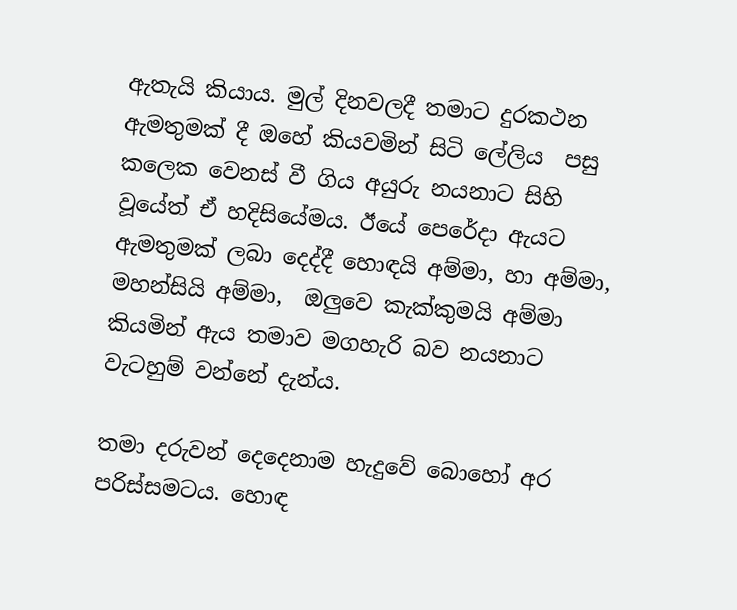ඇතැයි කියාය. මුල් දිනවලදී තමාට දුරකථන ඇමතුමක් දී ඔහේ කියවමින් සිටි ලේලිය  පසු කලෙක වෙනස් වී ගිය අයුරු නයනාට සිහි වූයේත් ඒ හදිසියේමය. ඊයේ පෙරේදා ඇයට ඇමතුමක් ලබා දෙද්දී හොඳයි අම්මා, හා අම්මා, මහන්සියි අම්මා,  ඔලුවෙ කැක්කුමයි අම්මා කියමින් ඇය තමාව මගහැරි බව නයනාට වැටහුම් වන්නේ දැන්ය.

තමා දරුවන් දෙදෙනාම හැදුවේ බොහෝ අර පරිස්සමටය. හොඳ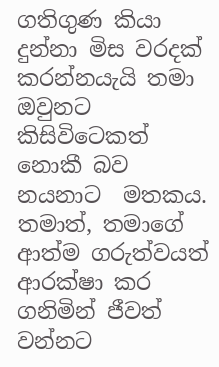ගතිගුණ කියා දුන්නා මිස වරදක් කරන්නයැයි තමා ඔවුනට කිසිවිටෙකත් නොකී බව නයනාට  මතකය. තමාත්, තමාගේ ආත්ම ගරුත්වයත් ආරක්ෂා කර ගනිමින් ජීවත් වන්නට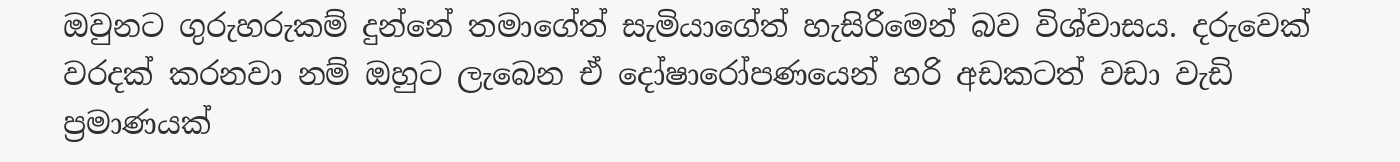ඔවුනට ගුරුහරුකම් දුන්නේ තමාගේත් සැමියාගේත් හැසිරීමෙන් බව විශ්වාසය. දරුවෙක් වරදක් කරනවා නම් ඔහුට ලැබෙන ඒ දෝෂාරෝපණයෙන් හරි අඩකටත් වඩා වැඩි ප්‍රමාණයක්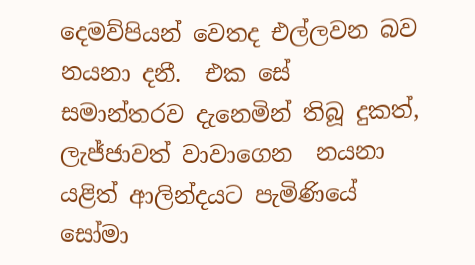දෙමව්පියන් වෙතද එල්ලවන බව නයනා දනී.  එක සේ සමාන්තරව දැනෙමින් තිබූ දුකත්, ලැජ්ජාවත් වාවාගෙන  නයනා යළිත් ආලින්දයට පැමිණියේ සෝමා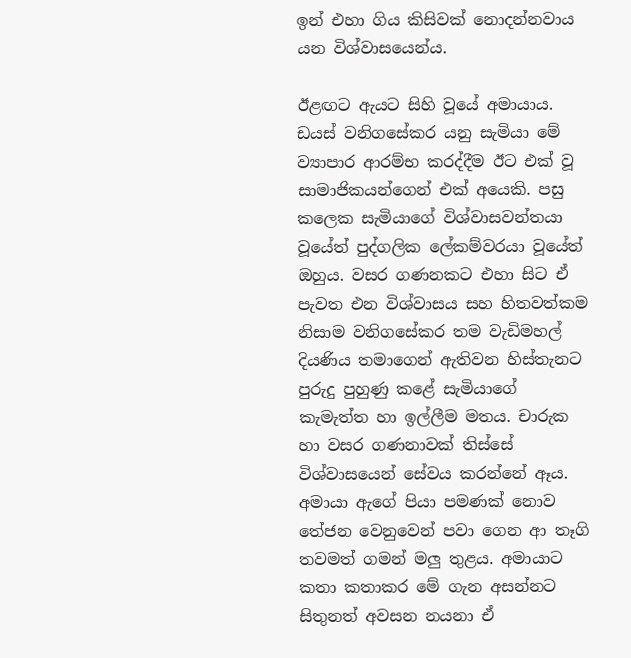ඉන් එහා ගිය කිසිවක් නොදන්නවාය යන විශ්වාසයෙන්ය.

ඊළඟට ඇයට සිහි වූයේ අමායාය. ඩයස් වනිගසේකර යනු සැමියා මේ ව්‍යාපාර ආරම්භ කරද්දීම ඊට එක් වූ සාමාජිකයන්ගෙන් එක් අයෙකි. පසු කලෙක සැමියාගේ විශ්වාසවන්තයා වූයේත් පුද්ගලික ලේකම්වරයා වූයේත් ඔහුය. වසර ගණනකට එහා සිට ඒ පැවත එන විශ්වාසය සහ හිතවත්කම නිසාම වනිගසේකර තම වැඩිමහල් දියණිය තමාගෙන් ඇතිවන හිස්තැනට පුරුදු පුහුණු කළේ සැමියාගේ කැමැත්ත හා ඉල්ලීම මතය. චාරුක හා වසර ගණනාවක් තිස්සේ විශ්වාසයෙන් සේවය කරන්නේ ඈය. අමායා ඇගේ පියා පමණක් නොව තේජන වෙනුවෙන් පවා ගෙන ආ තෑගි තවමත් ගමන් මලු තුළය. අමායාට  කතා කතාකර මේ ගැන අසන්නට සිතුනත් අවසන නයනා ඒ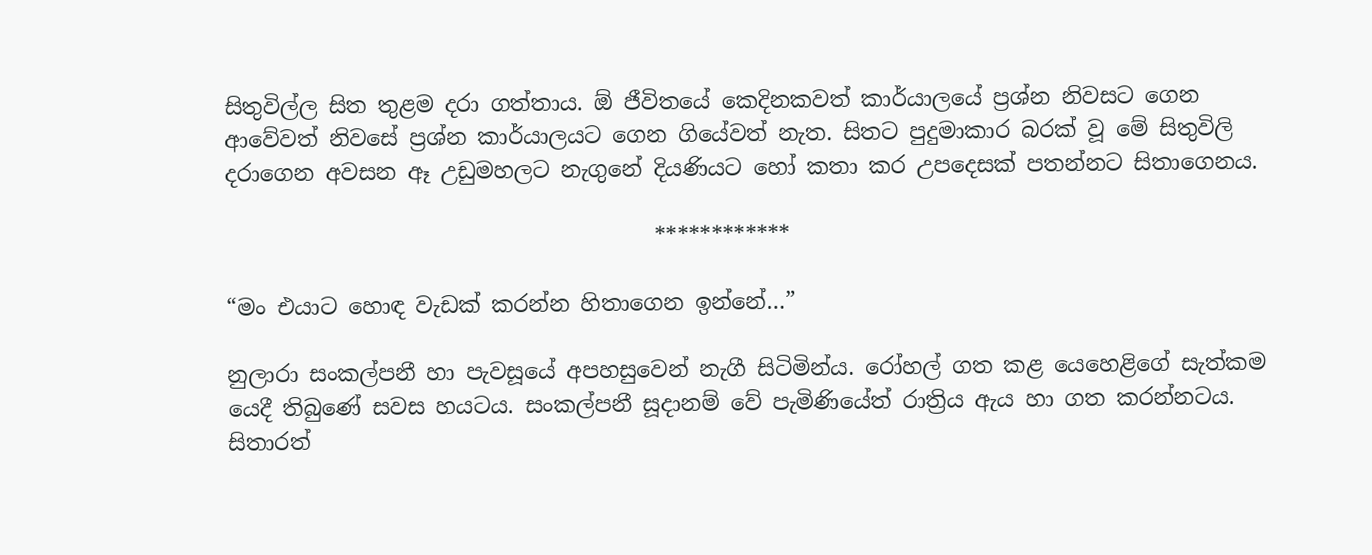සිතුවිල්ල සිත තුළම දරා ගත්තාය. ඕ ජීවිතයේ කෙදිනකවත් කාර්යාලයේ ප්‍රශ්න නිවසට ගෙන ආවේවත් නිවසේ ප්‍රශ්න කාර්යාලයට ගෙන ගියේවත් නැත. සිතට පුදුමාකාර බරක් වූ මේ සිතුවිලි දරාගෙන අවසන ඈ උඩුමහලට නැගුනේ දියණියට හෝ කතා කර උපදෙසක් පතන්නට සිතාගෙනය.

                                       ************

“මං එයාට හොඳ වැඩක් කරන්න හිතාගෙන ඉන්නේ…”

නුලාරා සංකල්පනී හා පැවසූයේ අපහසුවෙන් නැගී සිටිමින්ය. රෝහල් ගත කළ යෙහෙළිගේ සැත්කම යෙදී තිබුණේ සවස හයටය. සංකල්පනී සූදානම් වේ පැමිණියේත් රාත්‍රිය ඇය හා ගත කරන්නටය. සිතාරත්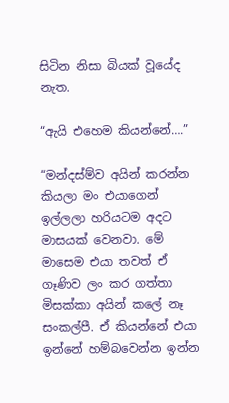සිටින නිසා බියක් වූයේද නැත.

“ඇයි එහෙම කියන්නේ….”

“මන්දස්ම්ව අයින් කරන්න කියලා මං එයාගෙන් ඉල්ලලා හරියටම අදට මාසයක් වෙනවා. මේ මාසෙම එයා තවත් ඒ ගෑණිව ලං කර ගත්තා මිසක්කා අයින් කලේ නෑ සංකල්පී. ඒ කියන්නේ එයා ඉන්නේ හම්බවෙන්න ඉන්න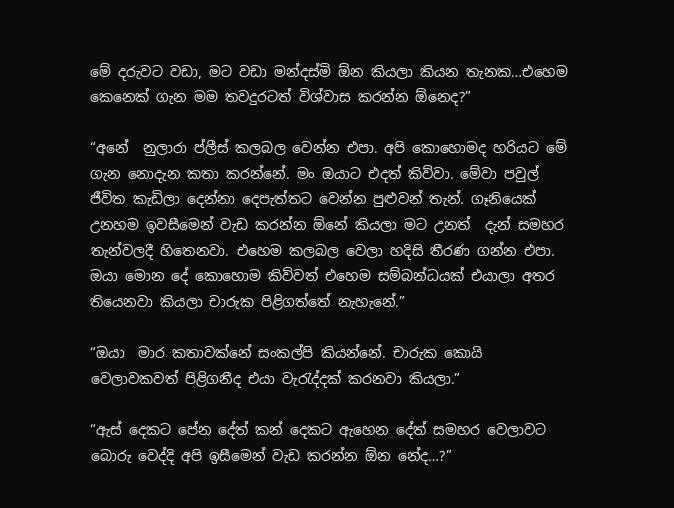මේ දරුවට වඩා, මට වඩා මන්දස්මි ඕන කියලා කියන තැනක…එහෙම කෙනෙක් ගැන මම තවදුරටත් විශ්වාස කරන්න ඕනෙද?”

“අනේ  නුලාරා ප්ලීස් කලබල වෙන්න එපා. අපි කොහොමද හරියට මේ ගැන නොදැන කතා කරන්නේ. මං ඔයාට එදත් කිව්වා. මේවා පවුල් ජීවිත කැඩිලා දෙන්නා දෙපැත්තට වෙන්න පුළුවන් තැන්. ගෑනියෙක් උනහම ඉවසීමෙන් වැඩ කරන්න ඕනේ කියලා මට උනත්  දැන් සමහර තැන්වලදී හිතෙනවා. එහෙම කලබල වෙලා හදිසි තීරණ ගන්න එපා. ඔයා මොන දේ කොහොම කිව්වත් එහෙම සම්බන්ධයක් එයාලා අතර තියෙනවා කියලා චාරුක පිළිගත්තේ නැහැනේ.”

“ඔයා  මාර කතාවක්නේ සංකල්පි කියන්නේ. චාරුක කොයි වෙලාවකවත් පිළිගනීද එයා වැරැද්දක් කරනවා කියලා.”

“ඇස් දෙකට පේන දේත් කන් දෙකට ඇහෙන දේත් සමහර වෙලාවට බොරු වෙද්දි අපි ඉසීමෙන් වැඩ කරන්න ඕන නේද…?”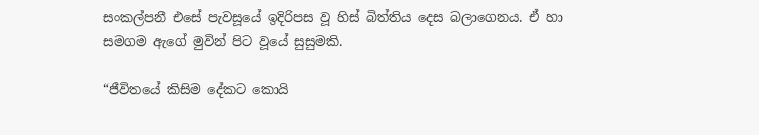සංකල්පනී එසේ පැවසූයේ ඉදිරිපස වූ හිස් බිත්තිය දෙස බලාගෙනය. ඒ හා සමගම ඇගේ මුවින් පිට වූයේ සුසුමකි.

“ජීවිතයේ කිසිම දේකට කොයි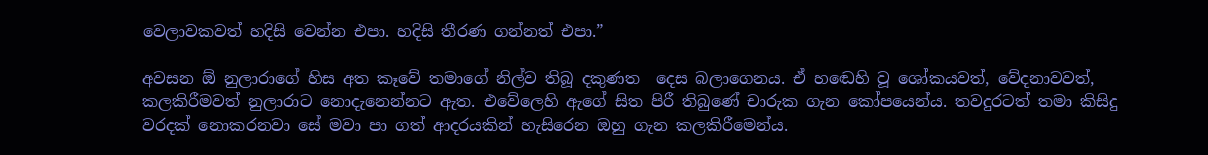වෙලාවකවත් හදිසි වෙන්න එපා. හදිසි තීරණ ගන්නත් එපා.”

අවසන ඕ නුලාරාගේ හිස අත කෑවේ තමාගේ නිල්ව තිබූ දකුණත  දෙස බලාගෙනය. ඒ හඬෙහි වූ ශෝකයවත්, වේදනාවවත්, කලකිරීමවත් නුලාරාට නොදැනෙන්නට ඇත. එවේලෙහි ඇගේ සිත පිරී තිබුණේ චාරුක ගැන කෝපයෙන්ය. තවදුරටත් තමා කිසිදු වරදක් නොකරනවා සේ මවා පා ගත් ආදරයකින් හැසිරෙන ඔහු ගැන කලකිරීමෙන්ය.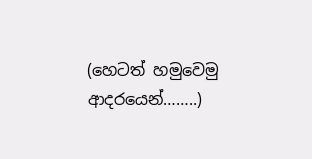(හෙටත් හමුවෙමු ආදරයෙන්……..)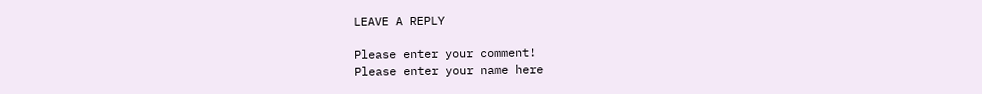LEAVE A REPLY

Please enter your comment!
Please enter your name here